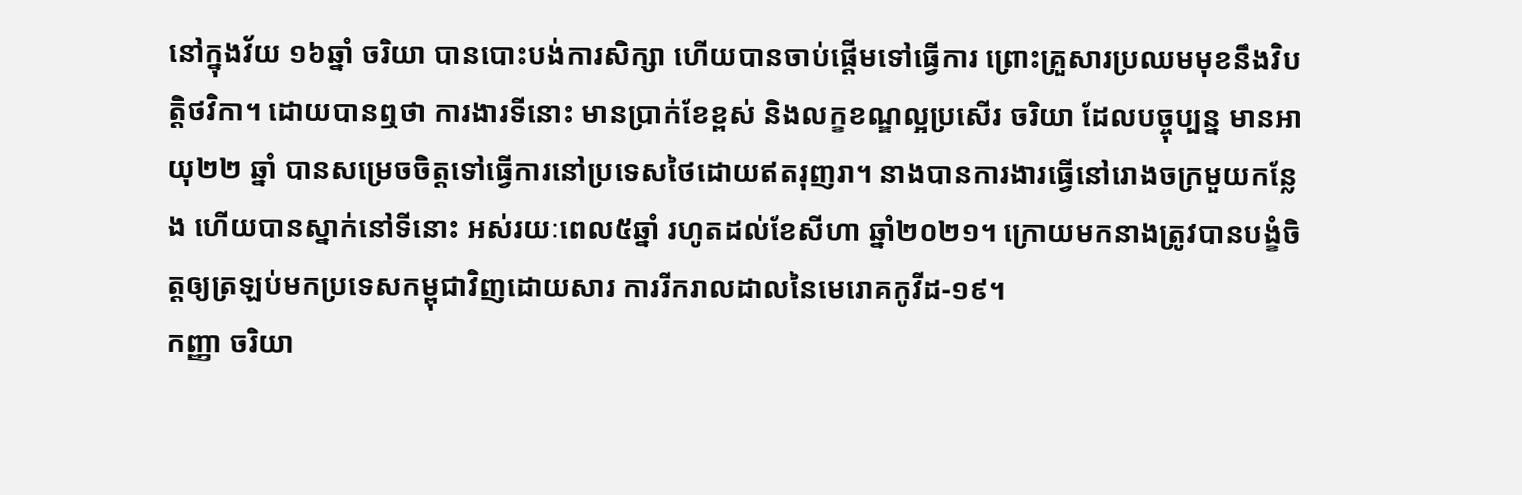នៅក្នុងវ័យ ១៦ឆ្នាំ ចរិយា បានបោះបង់ការសិក្សា ហើយបានចាប់ផ្តើមទៅធ្វើការ ព្រោះគ្រួសារប្រឈមមុខនឹងវិបត្តិថវិកា។ ដោយបានឮថា ការងារទីនោះ មានប្រាក់ខែខ្ពស់ និងលក្ខខណ្ឌល្អប្រសើរ ចរិយា ដែលបច្ចុប្បន្ន មានអាយុ២២ ឆ្នាំ បានសម្រេចចិត្តទៅធ្វើការនៅប្រទេសថៃដោយឥតរុញរា។ នាងបានការងារធ្វើនៅរោងចក្រមួយកន្លែង ហើយបានស្នាក់នៅទីនោះ អស់រយៈពេល៥ឆ្នាំ រហូតដល់ខែសីហា ឆ្នាំ២០២១។ ក្រោយមកនាងត្រូវបានបង្ខំចិត្តឲ្យត្រឡប់មកប្រទេសកម្ពុជាវិញដោយសារ ការរីករាលដាលនៃមេរោគកូវីដ-១៩។
កញ្ញា ចរិយា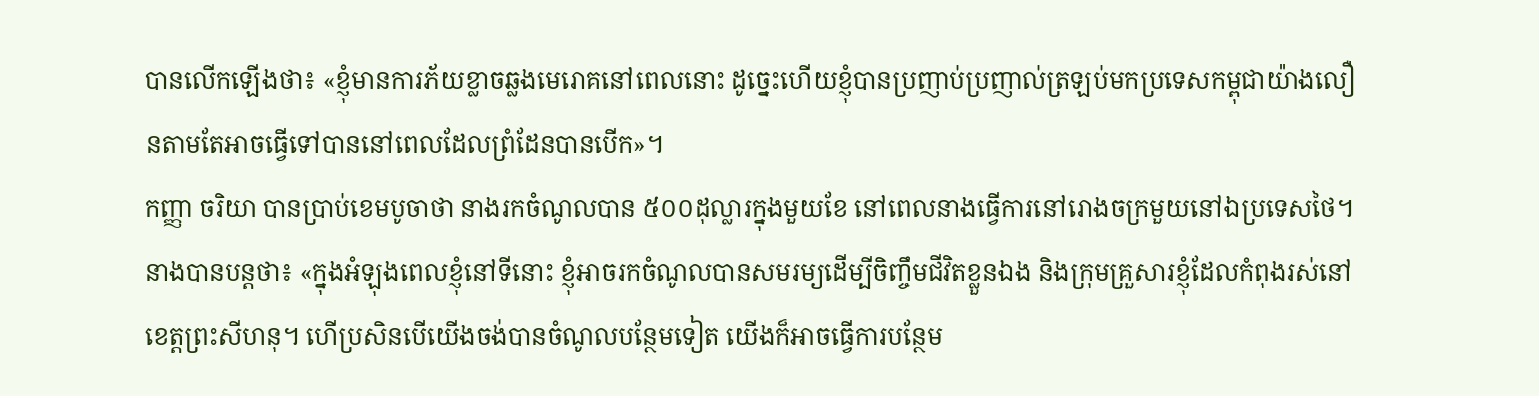បានលើកឡើងថា៖ «ខ្ញុំមានការភ័យខ្លាចឆ្លងមេរោគនៅពេលនោះ ដូច្នេះហើយខ្ញុំបានប្រញាប់ប្រញាល់ត្រឡប់មកប្រទេសកម្ពុជាយ៉ាងលឿនតាមតែអាចធ្វើទៅបាននៅពេលដែលព្រំដែនបានបើក»។
កញ្ញា ចរិយា បានប្រាប់ខេមបូចាថា នាងរកចំណូលបាន ៥០០ដុល្លារក្នុងមួយខែ នៅពេលនាងធ្វើការនៅរោងចក្រមួយនៅឯប្រទេសថៃ។
នាងបានបន្តថា៖ «ក្នុងអំឡុងពេលខ្ញុំនៅទីនោះ ខ្ញុំអាចរកចំណូលបានសមរម្យដើម្បីចិញ្ចឹមជីវិតខ្លួនឯង និងក្រុមគ្រួសារខ្ញុំដែលកំពុងរស់នៅខេត្តព្រះសីហនុ។ ហើប្រសិនបើយើងចង់បានចំណូលបន្ថែមទៀត យើងក៏អាចធ្វើការបន្ថែម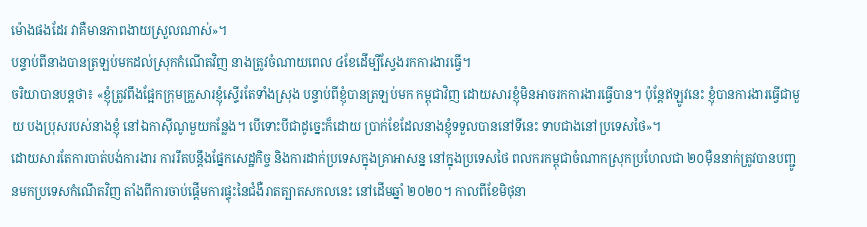ម៉ោងផងដែរ វាគឺមានភាពងាយស្រួលណាស់»។
បន្ទាប់ពីនាងបានត្រឡប់មកដល់ស្រុកកំណើតវិញ នាងត្រូវចំណាយពេល ៤ខែដើម្បីស្វែងរកការងារធ្វើ។
ចរិយាបានបន្តថា៖ «ខ្ញុំត្រូវពឹងផ្អែកក្រុមគ្រួសារខ្ញុំស្ទើរតែទាំងស្រុង បន្ទាប់ពីខ្ញុំបានត្រឡប់មក កម្ពុជាវិញ ដោយសារខ្ញុំមិនអាចរកការងារធ្វើបាន។ ប៉ុន្តែឥឡូវនេះ ខ្ញុំបានការងារធ្វើជាមួយ បងប្រុសរបស់នាងខ្ញុំ នៅឯកាស៊ីណូមួយកន្លែង។ បើទោះបីជាដូច្នេះក៏ដោយ ប្រាក់ខែដែលនាងខ្ញុំទទួលបាននៅទីនេះ ទាបជាងនៅប្រទេសថៃ»។
ដោយសារតែការបាត់បង់ការងារ ការរឹតបន្តឹងផ្នែកសេដ្ឋកិច្ច និងការដាក់ប្រទេសក្នុងគ្រាអាសន្ន នៅក្នុងប្រទេសថៃ ពលករកម្ពុជាចំណាកស្រុកប្រហែលជា ២០ម៉ឺននាក់ត្រូវបានបញ្ជូនមកប្រទេសកំណើតវិញ តាំងពីការចាប់ផ្តើមការផ្ទុះនៃជំងឺរាតត្បាតសកលនេះ នៅដើមឆ្នាំ ២០២០។ កាលពីខែមិថុនា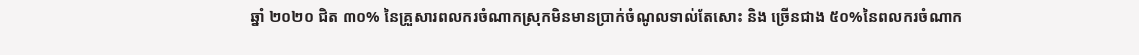ឆ្នាំ ២០២០ ជិត ៣០% នៃគ្រួសារពលករចំណាកស្រុកមិនមានប្រាក់ចំណូលទាល់តែសោះ និង ច្រើនជាង ៥០%នៃពលករចំណាក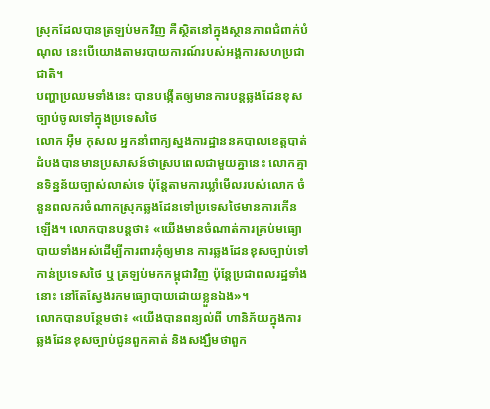ស្រុកដែលបានត្រឡប់មកវិញ គឺស្ថិតនៅក្នុងស្ថានភាពជំពាក់បំណុល នេះបើយោងតាមរបាយការណ៍របស់អង្គការសហប្រជាជាតិ។
បញ្ហាប្រឈមទាំងនេះ បានបង្កើតឲ្យមានការបន្តឆ្លងដែនខុសច្បាប់ចូលទៅក្នុងប្រទេសថៃ
លោក អ៊ឺម កុសល អ្នកនាំពាក្យស្នងការដ្ឋាននគបាលខេត្តបាត់ដំបងបានមានប្រសាសន៍ថាស្របពេលជាមួយគ្នានេះ លោកគ្មានទិន្នន័យច្បាស់លាស់ទេ ប៉ុន្តែតាមការឃ្លាំមើលរបស់លោក ចំនួនពលករចំណាកស្រុកឆ្លងដែនទៅប្រទេសថៃមានការកើនឡើង។ លោកបានបន្តថា៖ «យើងមានចំណាត់ការគ្រប់មធ្យោបាយទាំងអស់ដើម្បីការពារកុំឲ្យមាន ការឆ្លងដែនខុសច្បាប់ទៅកាន់ប្រទេសថៃ ឬ ត្រឡប់មកកម្ពុជាវិញ ប៉ុន្តែប្រជាពលរដ្ឋទាំងនោះ នៅតែស្វែងរកមធ្យោបាយដោយខ្លួនឯង»។
លោកបានបន្ថែមថា៖ «យើងបានពន្យល់ពី ហានិភ័យក្នុងការឆ្លងដែនខុសច្បាប់ជូនពួកគាត់ និងសង្ឃឹមថាពួក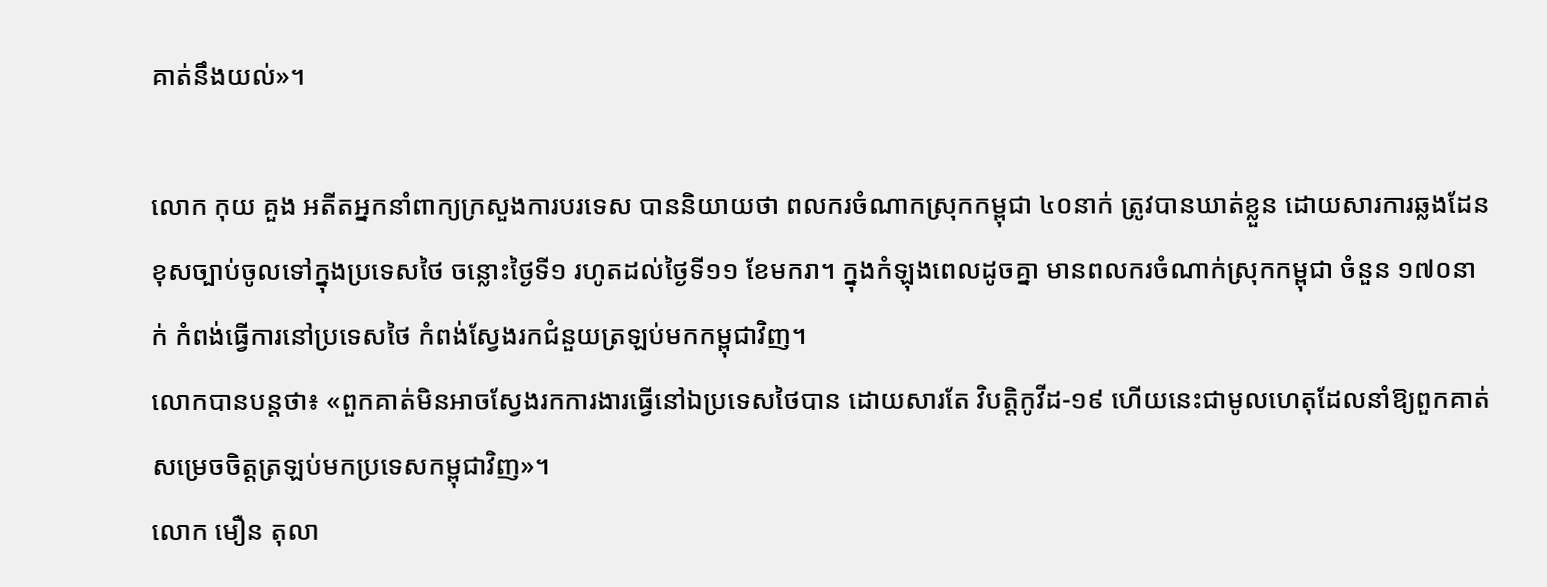គាត់នឹងយល់»។

លោក កុយ គួង អតីតអ្នកនាំពាក្យក្រសួងការបរទេស បាននិយាយថា ពលករចំណាកស្រុកកម្ពុជា ៤០នាក់ ត្រូវបានឃាត់ខ្លួន ដោយសារការឆ្លងដែនខុសច្បាប់ចូលទៅក្នុងប្រទេសថៃ ចន្លោះថ្ងៃទី១ រហូតដល់ថ្ងៃទី១១ ខែមករា។ ក្នុងកំឡុងពេលដូចគ្នា មានពលករចំណាក់ស្រុកកម្ពុជា ចំនួន ១៧០នាក់ កំពង់ធ្វើការនៅប្រទេសថៃ កំពង់ស្វែងរកជំនួយត្រឡប់មកកម្ពុជាវិញ។
លោកបានបន្តថា៖ «ពួកគាត់មិនអាចស្វែងរកការងារធ្វើនៅឯប្រទេសថៃបាន ដោយសារតែ វិបត្តិកូវីដ-១៩ ហើយនេះជាមូលហេតុដែលនាំឱ្យពួកគាត់សម្រេចចិត្តត្រឡប់មកប្រទេសកម្ពុជាវិញ»។
លោក មឿន តុលា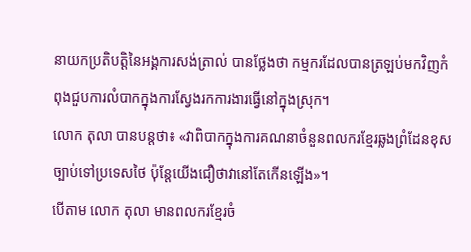នាយកប្រតិបត្តិនៃអង្គការសង់ត្រាល់ បានថ្លែងថា កម្មករដែលបានត្រឡប់មកវិញកំពុងជួបការលំបាកក្នុងការស្វែងរកការងារធ្វើនៅក្នុងស្រុក។
លោក តុលា បានបន្តថា៖ «វាពិបាកក្នុងការគណនាចំនួនពលករខ្មែរឆ្លងព្រំដែនខុសច្បាប់ទៅប្រទេសថៃ ប៉ុន្តែយើងជឿថាវានៅតែកើនឡើង»។
បើតាម លោក តុលា មានពលករខ្មែរចំ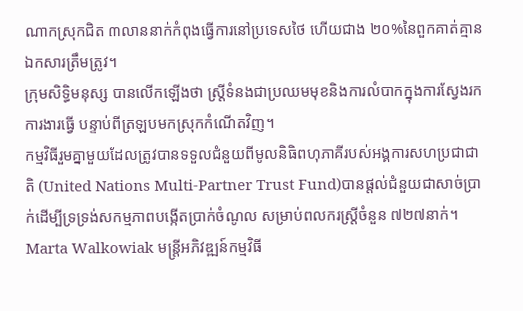ណាកស្រុកជិត ៣លាននាក់កំពុងធ្វើការនៅប្រទេសថៃ ហើយជាង ២០%នៃពួកគាត់គ្មានឯកសារត្រឹមត្រូវ។
ក្រុមសិទ្ធិមនុស្ស បានលើកឡើងថា ស្រ្តីទំនងជាប្រឈមមុខនិងការលំបាកក្នុងការស្វែងរកការងារធ្វើ បន្ទាប់ពីត្រឡបមកស្រុកកំណើតវិញ។
កម្មវិធីរួមគ្នាមួយដែលត្រូវបានទទួលជំនួយពីមូលនិធិពហុភាគីរបស់អង្គការសហប្រជាជាតិ (United Nations Multi-Partner Trust Fund)បានផ្តល់ជំនួយជាសាច់ប្រាក់ដើម្បីទ្រទ្រង់សកម្មភាពបង្កើតប្រាក់ចំណូល សម្រាប់ពលករស្ត្រីចំនួន ៧២៧នាក់។
Marta Walkowiak មន្ត្រីអភិវឌ្ឍន៍កម្មវិធី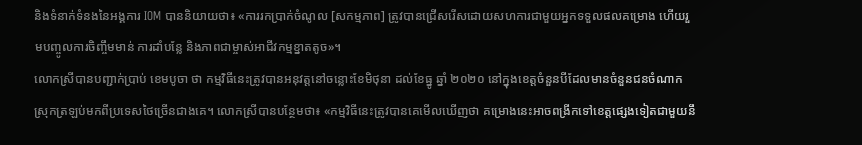និងទំនាក់ទំនងនៃអង្គការ IOM បាននិយាយថា៖ «ការរកប្រាក់ចំណូល [សកម្មភាព] ត្រូវបានជ្រើសរើសដោយសហការជាមួយអ្នកទទួលផលគម្រោង ហើយរួមបញ្ចូលការចិញ្ចឹមមាន់ ការដាំបន្លែ និងភាពជាម្ចាស់អាជីវកម្មខ្នាតតូច»។
លោកស្រីបានបញ្ជាក់ប្រាប់ ខេមបូចា ថា កម្មវិធីនេះត្រូវបានអនុវត្តនៅចន្លោះខែមិថុនា ដល់ខែធ្នូ ឆ្នាំ ២០២០ នៅក្នុងខេត្តចំនួនបីដែលមានចំនួនជនចំណាកស្រុកត្រឡប់មកពីប្រទេសថៃច្រើនជាងគេ។ លោកស្រីបានបន្ថែមថា៖ «កម្មវិធីនេះត្រូវបានគេមើលឃើញថា គម្រោងនេះអាចពង្រីកទៅខេត្តផ្សេងទៀតជាមួយនឹ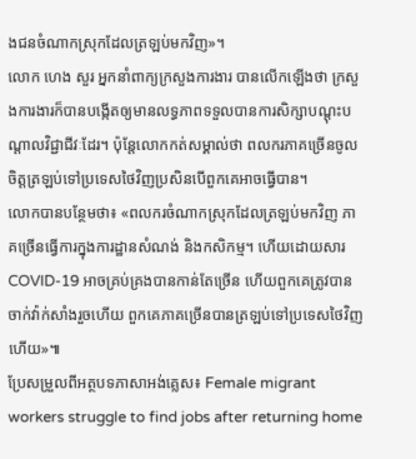ងជនចំណាកស្រុកដែលត្រឡប់មកវិញ»។
លោក ហេង សួរ អ្នកនាំពាក្យក្រសួងការងារ បានលើកឡើងថា ក្រសួងការងារក៏បានបង្កើតឲ្យមានលទ្ធភាពទទួលបានការសិក្សាបណ្តុះបណ្តាលវិជ្ជាជីវៈដែរ។ ប៉ុន្តែលោកកត់សម្គាល់ថា ពលករភាគច្រើនចូលចិត្តត្រឡប់ទៅប្រទេសថៃវិញប្រសិនបើពួកគេអាចធ្វើបាន។
លោកបានបន្ថែមថា៖ «ពលករចំណាកស្រុកដែលត្រឡប់មកវិញ ភាគច្រើនធ្វើការក្នុងការដ្ឋានសំណង់ និងកសិកម្ម។ ហើយដោយសារ COVID-19 អាចគ្រប់គ្រងបានកាន់តែច្រើន ហើយពួកគេត្រូវបានចាក់វ៉ាក់សាំងរួចហើយ ពួកគេភាគច្រើនបានត្រឡប់ទៅប្រទេសថៃវិញហើយ»៕
ប្រែសម្រួលពីអត្ថបទភាសាអង់គ្លេស៖ Female migrant workers struggle to find jobs after returning home